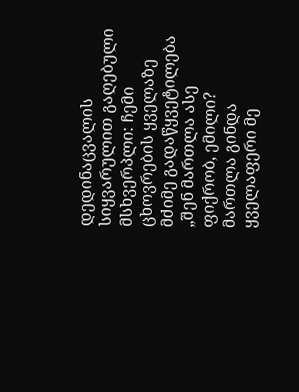დედინაცვალის სიყვარულით გაღებული მსხვერპლი: ჩემი ცხოვრების ყველაზე მძიმე გადაწყვეტილება
„შენ მართლა ასე ფიქრობ, ემილი? მართლა გინდა ყველაფერი მე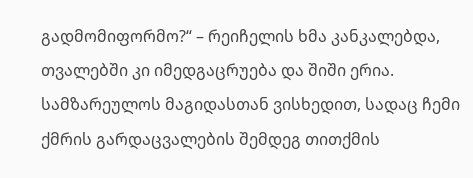გადმომიფორმო?“ – რეიჩელის ხმა კანკალებდა, თვალებში კი იმედგაცრუება და შიში ერია. სამზარეულოს მაგიდასთან ვისხედით, სადაც ჩემი ქმრის გარდაცვალების შემდეგ თითქმის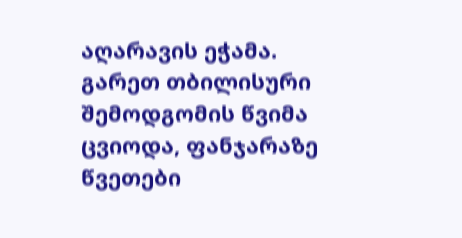აღარავის ეჭამა. გარეთ თბილისური შემოდგომის წვიმა ცვიოდა, ფანჯარაზე წვეთები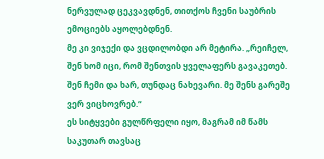ნერვულად ცეკვავდნენ, თითქოს ჩვენი საუბრის ემოციებს აყოლებდნენ.
მე კი ვიჯექი და ვცდილობდი არ მეტირა. „რეიჩელ, შენ ხომ იცი, რომ შენთვის ყველაფერს გავაკეთებ. შენ ჩემი და ხარ, თუნდაც ნახევარი. მე შენს გარეშე ვერ ვიცხოვრებ.“
ეს სიტყვები გულწრფელი იყო, მაგრამ იმ წამს საკუთარ თავსაც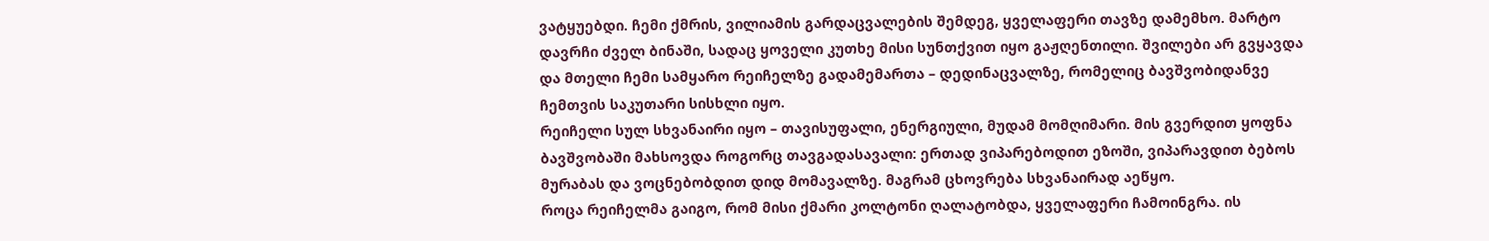ვატყუებდი. ჩემი ქმრის, ვილიამის გარდაცვალების შემდეგ, ყველაფერი თავზე დამემხო. მარტო დავრჩი ძველ ბინაში, სადაც ყოველი კუთხე მისი სუნთქვით იყო გაჟღენთილი. შვილები არ გვყავდა და მთელი ჩემი სამყარო რეიჩელზე გადამემართა – დედინაცვალზე, რომელიც ბავშვობიდანვე ჩემთვის საკუთარი სისხლი იყო.
რეიჩელი სულ სხვანაირი იყო – თავისუფალი, ენერგიული, მუდამ მომღიმარი. მის გვერდით ყოფნა ბავშვობაში მახსოვდა როგორც თავგადასავალი: ერთად ვიპარებოდით ეზოში, ვიპარავდით ბებოს მურაბას და ვოცნებობდით დიდ მომავალზე. მაგრამ ცხოვრება სხვანაირად აეწყო.
როცა რეიჩელმა გაიგო, რომ მისი ქმარი კოლტონი ღალატობდა, ყველაფერი ჩამოინგრა. ის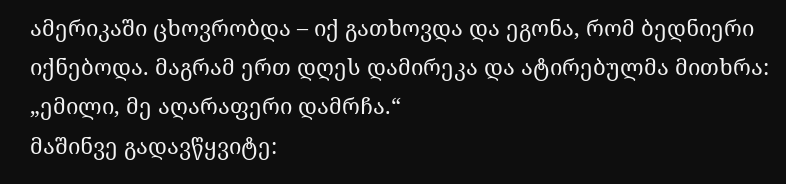ამერიკაში ცხოვრობდა – იქ გათხოვდა და ეგონა, რომ ბედნიერი იქნებოდა. მაგრამ ერთ დღეს დამირეკა და ატირებულმა მითხრა: „ემილი, მე აღარაფერი დამრჩა.“
მაშინვე გადავწყვიტე: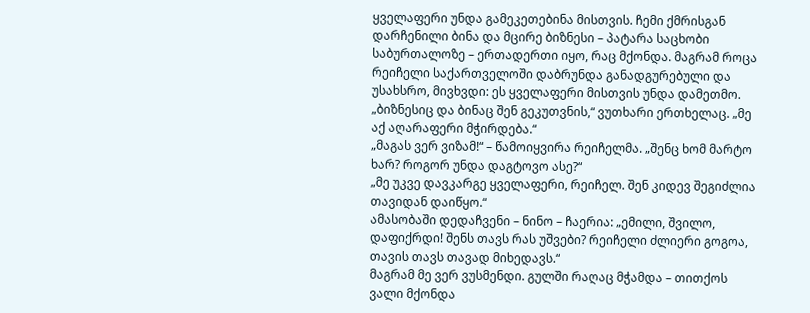ყველაფერი უნდა გამეკეთებინა მისთვის. ჩემი ქმრისგან დარჩენილი ბინა და მცირე ბიზნესი – პატარა საცხობი საბურთალოზე – ერთადერთი იყო, რაც მქონდა. მაგრამ როცა რეიჩელი საქართველოში დაბრუნდა განადგურებული და უსახსრო, მივხვდი: ეს ყველაფერი მისთვის უნდა დამეთმო.
„ბიზნესიც და ბინაც შენ გეკუთვნის,“ ვუთხარი ერთხელაც. „მე აქ აღარაფერი მჭირდება.“
„მაგას ვერ ვიზამ!“ – წამოიყვირა რეიჩელმა. „შენც ხომ მარტო ხარ? როგორ უნდა დაგტოვო ასე?“
„მე უკვე დავკარგე ყველაფერი, რეიჩელ. შენ კიდევ შეგიძლია თავიდან დაიწყო.“
ამასობაში დედაჩვენი – ნინო – ჩაერია: „ემილი, შვილო, დაფიქრდი! შენს თავს რას უშვები? რეიჩელი ძლიერი გოგოა, თავის თავს თავად მიხედავს.“
მაგრამ მე ვერ ვუსმენდი. გულში რაღაც მჭამდა – თითქოს ვალი მქონდა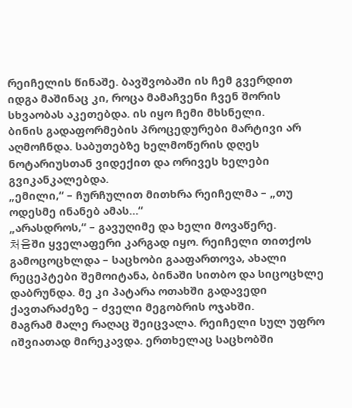რეიჩელის წინაშე. ბავშვობაში ის ჩემ გვერდით იდგა მაშინაც კი, როცა მამაჩვენი ჩვენ შორის სხვაობას აკეთებდა. ის იყო ჩემი მხსნელი.
ბინის გადაფორმების პროცედურები მარტივი არ აღმოჩნდა. საბუთებზე ხელმოწერის დღეს ნოტარიუსთან ვიდექით და ორივეს ხელები გვიკანკალებდა.
„ემილი,“ – ჩურჩულით მითხრა რეიჩელმა – „თუ ოდესმე ინანებ ამას…“
„არასდროს,“ – გავუღიმე და ხელი მოვაწერე.
처음ში ყველაფერი კარგად იყო. რეიჩელი თითქოს გამოცოცხლდა – საცხობი გააფართოვა, ახალი რეცეპტები შემოიტანა, ბინაში სითბო და სიცოცხლე დაბრუნდა. მე კი პატარა ოთახში გადავედი ქავთარაძეზე – ძველი მეგობრის ოჯახში.
მაგრამ მალე რაღაც შეიცვალა. რეიჩელი სულ უფრო იშვიათად მირეკავდა. ერთხელაც საცხობში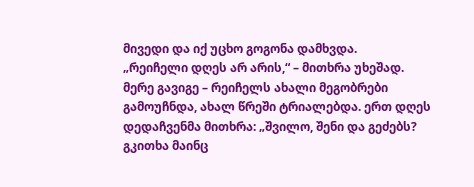მივედი და იქ უცხო გოგონა დამხვდა.
„რეიჩელი დღეს არ არის,“ – მითხრა უხეშად.
მერე გავიგე – რეიჩელს ახალი მეგობრები გამოუჩნდა, ახალ წრეში ტრიალებდა. ერთ დღეს დედაჩვენმა მითხრა: „შვილო, შენი და გეძებს? გკითხა მაინც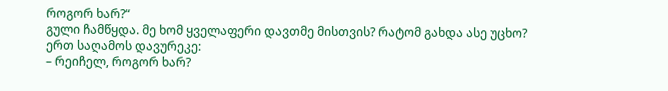როგორ ხარ?“
გული ჩამწყდა. მე ხომ ყველაფერი დავთმე მისთვის? რატომ გახდა ასე უცხო?
ერთ საღამოს დავურეკე:
– რეიჩელ, როგორ ხარ?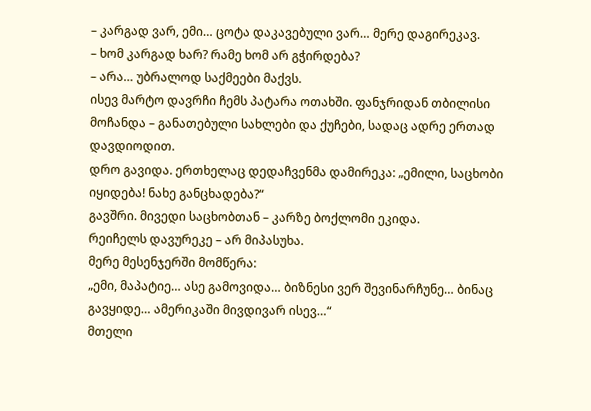– კარგად ვარ, ემი… ცოტა დაკავებული ვარ… მერე დაგირეკავ.
– ხომ კარგად ხარ? რამე ხომ არ გჭირდება?
– არა… უბრალოდ საქმეები მაქვს.
ისევ მარტო დავრჩი ჩემს პატარა ოთახში. ფანჯრიდან თბილისი მოჩანდა – განათებული სახლები და ქუჩები, სადაც ადრე ერთად დავდიოდით.
დრო გავიდა. ერთხელაც დედაჩვენმა დამირეკა: „ემილი, საცხობი იყიდება! ნახე განცხადება?“
გავშრი. მივედი საცხობთან – კარზე ბოქლომი ეკიდა.
რეიჩელს დავურეკე – არ მიპასუხა.
მერე მესენჯერში მომწერა:
„ემი, მაპატიე… ასე გამოვიდა… ბიზნესი ვერ შევინარჩუნე… ბინაც გავყიდე… ამერიკაში მივდივარ ისევ…“
მთელი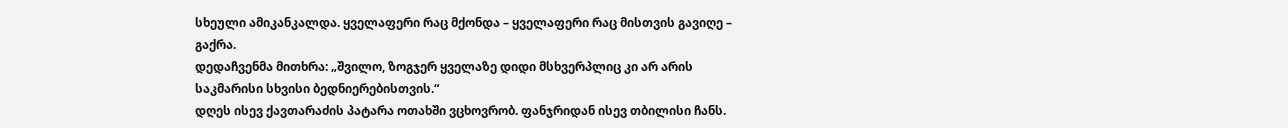სხეული ამიკანკალდა. ყველაფერი რაც მქონდა – ყველაფერი რაც მისთვის გავიღე – გაქრა.
დედაჩვენმა მითხრა: „შვილო, ზოგჯერ ყველაზე დიდი მსხვერპლიც კი არ არის საკმარისი სხვისი ბედნიერებისთვის.“
დღეს ისევ ქავთარაძის პატარა ოთახში ვცხოვრობ. ფანჯრიდან ისევ თბილისი ჩანს.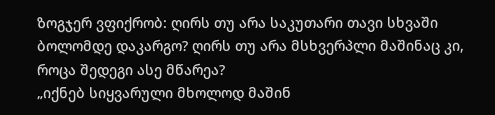ზოგჯერ ვფიქრობ: ღირს თუ არა საკუთარი თავი სხვაში ბოლომდე დაკარგო? ღირს თუ არა მსხვერპლი მაშინაც კი, როცა შედეგი ასე მწარეა?
„იქნებ სიყვარული მხოლოდ მაშინ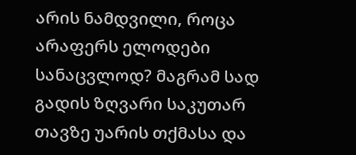არის ნამდვილი, როცა არაფერს ელოდები სანაცვლოდ? მაგრამ სად გადის ზღვარი საკუთარ თავზე უარის თქმასა და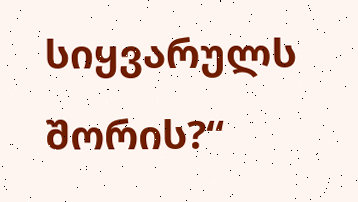სიყვარულს შორის?“